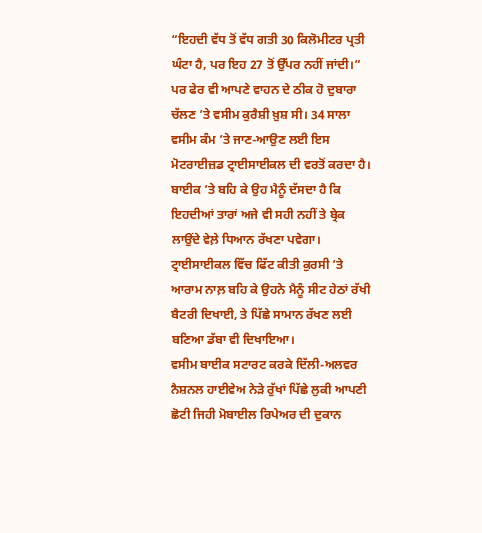“ਇਹਦੀ ਵੱਧ ਤੋਂ ਵੱਧ ਗਤੀ 30 ਕਿਲੋਮੀਟਰ ਪ੍ਰਤੀ ਘੰਟਾ ਹੈ, ਪਰ ਇਹ 27 ਤੋਂ ਉੱਪਰ ਨਹੀਂ ਜਾਂਦੀ।”
ਪਰ ਫੇਰ ਵੀ ਆਪਣੇ ਵਾਹਨ ਦੇ ਠੀਕ ਹੋ ਦੁਬਾਰਾ ਚੱਲਣ ’ਤੇ ਵਸੀਮ ਕੁਰੈਸ਼ੀ ਖ਼ੁਸ਼ ਸੀ। 34 ਸਾਲਾ ਵਸੀਮ ਕੰਮ ’ਤੇ ਜਾਣ-ਆਉਣ ਲਈ ਇਸ ਮੋਟਰਾਈਜ਼ਡ ਟ੍ਰਾਈਸਾਈਕਲ ਦੀ ਵਰਤੋਂ ਕਰਦਾ ਹੈ।
ਬਾਈਕ ’ਤੇ ਬਹਿ ਕੇ ਉਹ ਮੈਨੂੰ ਦੱਸਦਾ ਹੈ ਕਿ ਇਹਦੀਆਂ ਤਾਰਾਂ ਅਜੇ ਵੀ ਸਹੀ ਨਹੀਂ ਤੇ ਬ੍ਰੇਕ ਲਾਉਂਦੇ ਵੇਲ਼ੇ ਧਿਆਨ ਰੱਖਣਾ ਪਵੇਗਾ। ਟ੍ਰਾਈਸਾਈਕਲ ਵਿੱਚ ਫਿੱਟ ਕੀਤੀ ਕੁਰਸੀ ’ਤੇ ਆਰਾਮ ਨਾਲ਼ ਬਹਿ ਕੇ ਉਹਨੇ ਮੈਨੂੰ ਸੀਟ ਹੇਠਾਂ ਰੱਖੀ ਬੈਟਰੀ ਦਿਖਾਈ, ਤੇ ਪਿੱਛੇ ਸਾਮਾਨ ਰੱਖਣ ਲਈ ਬਣਿਆ ਡੱਬਾ ਵੀ ਦਿਖਾਇਆ।
ਵਸੀਮ ਬਾਈਕ ਸਟਾਰਟ ਕਰਕੇ ਦਿੱਲੀ-ਅਲਵਰ ਨੈਸ਼ਨਲ ਹਾਈਵੇਅ ਨੇੜੇ ਰੁੱਖਾਂ ਪਿੱਛੇ ਲੁਕੀ ਆਪਣੀ ਛੋਟੀ ਜਿਹੀ ਮੋਬਾਈਲ ਰਿਪੇਅਰ ਦੀ ਦੁਕਾਨ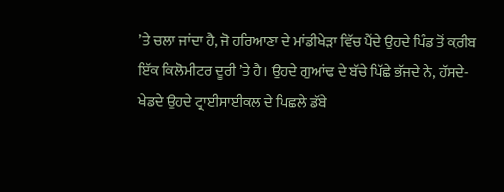’ਤੇ ਚਲਾ ਜਾਂਦਾ ਹੈ, ਜੋ ਹਰਿਆਣਾ ਦੇ ਮਾਂਡੀਖੇੜਾ ਵਿੱਚ ਪੈਂਦੇ ਉਹਦੇ ਪਿੰਡ ਤੋਂ ਕ਼ਰੀਬ ਇੱਕ ਕਿਲੋਮੀਟਰ ਦੂਰੀ ’ਤੇ ਹੈ। ਉਹਦੇ ਗੁਆਂਢ ਦੇ ਬੱਚੇ ਪਿੱਛੇ ਭੱਜਦੇ ਨੇ, ਹੱਸਦੇ-ਖੇਡਦੇ ਉਹਦੇ ਟ੍ਰਾਈਸਾਈਕਲ ਦੇ ਪਿਛਲੇ ਡੱਬੇ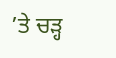’ਤੇ ਚੜ੍ਹ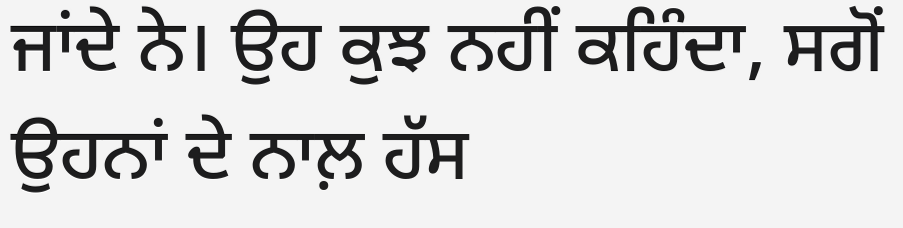ਜਾਂਦੇ ਨੇ। ਉਹ ਕੁਝ ਨਹੀਂ ਕਹਿੰਦਾ, ਸਗੋਂ ਉਹਨਾਂ ਦੇ ਨਾਲ਼ ਹੱਸ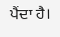ਪੈਂਦਾ ਹੈ।